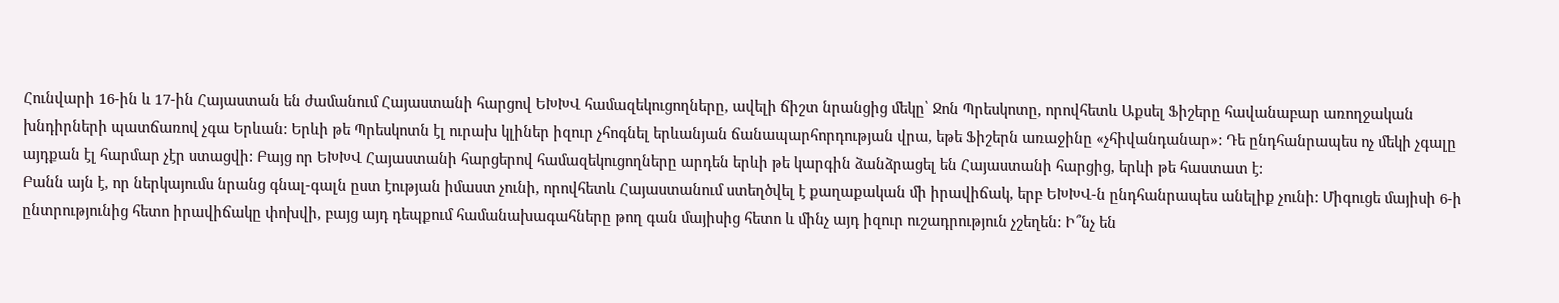Հունվարի 16-ին և 17-ին Հայաստան են ժամանում Հայաստանի հարցով ԵԽԽՎ համազեկուցողները, ավելի ճիշտ նրանցից մեկը՝ Ջոն Պրեսկոտը, որովհետև Աքսել Ֆիշերը հավանաբար առողջական խնդիրների պատճառով չգա Երևան: Երևի թե Պրեսկոտն էլ ուրախ կլիներ իզուր չհոգնել երևանյան ճանապարհորդության վրա, եթե Ֆիշերն առաջինը «չհիվանդանար»: Դե ընդհանրապես ոչ մեկի չգալը այդքան էլ հարմար չէր ստացվի: Բայց որ ԵԽԽՎ Հայաստանի հարցերով համազեկուցողները արդեն երևի թե կարգին ձանձրացել են Հայաստանի հարցից, երևի թե հաստատ է:
Բանն այն է, որ ներկայումս նրանց գնալ-գալն ըստ էության իմաստ չունի, որովհետև Հայաստանում ստեղծվել է քաղաքական մի իրավիճակ, երբ ԵԽԽՎ-ն ընդհանրապես անելիք չունի: Միգուցե մայիսի 6-ի ընտրությունից հետո իրավիճակը փոխվի, բայց այդ դեպքում համանախագահները թող գան մայիսից հետո և մինչ այդ իզուր ուշադրություն չշեղեն: Ի՞նչ են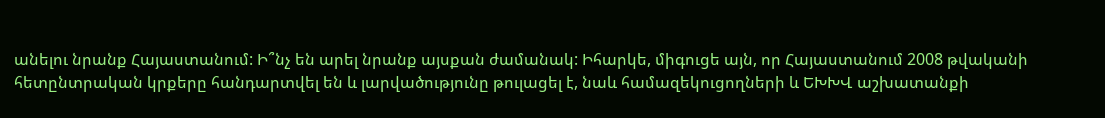անելու նրանք Հայաստանում: Ի՞նչ են արել նրանք այսքան ժամանակ: Իհարկե, միգուցե այն, որ Հայաստանում 2008 թվականի հետընտրական կրքերը հանդարտվել են և լարվածությունը թուլացել է, նաև համազեկուցողների և ԵԽԽՎ աշխատանքի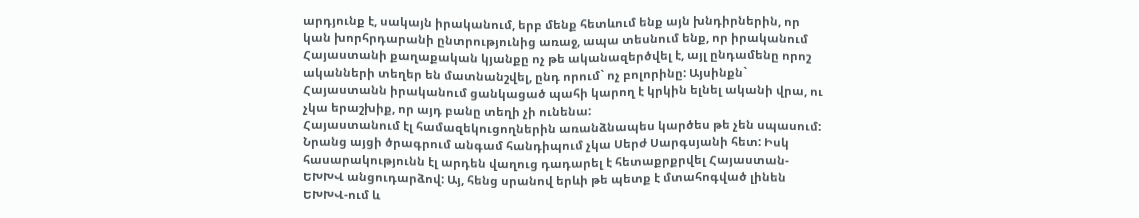արդյունք է, սակայն իրականում, երբ մենք հետևում ենք այն խնդիրներին, որ կան խորհրդարանի ընտրությունից առաջ, ապա տեսնում ենք, որ իրականում Հայաստանի քաղաքական կյանքը ոչ թե ականազերծվել է, այլ ընդամենը որոշ ականների տեղեր են մատնանշվել, ընդ որում` ոչ բոլորինը: Այսինքն` Հայաստանն իրականում ցանկացած պահի կարող է կրկին ելնել ականի վրա, ու չկա երաշխիք, որ այդ բանը տեղի չի ունենա:
Հայաստանում էլ համազեկուցողներին առանձնապես կարծես թե չեն սպասում: Նրանց այցի ծրագրում անգամ հանդիպում չկա Սերժ Սարգսյանի հետ: Իսկ հասարակությունն էլ արդեն վաղուց դադարել է հետաքրքրվել Հայաստան-ԵԽԽՎ անցուդարձով: Այ, հենց սրանով երևի թե պետք է մտահոգված լինեն ԵԽԽՎ-ում և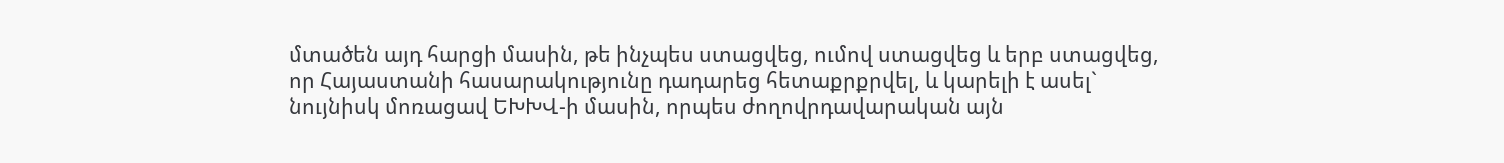մտածեն այդ հարցի մասին, թե ինչպես ստացվեց, ումով ստացվեց և երբ ստացվեց, որ Հայաստանի հասարակությունը դադարեց հետաքրքրվել, և կարելի է ասել` նույնիսկ մոռացավ ԵԽԽՎ-ի մասին, որպես ժողովրդավարական այն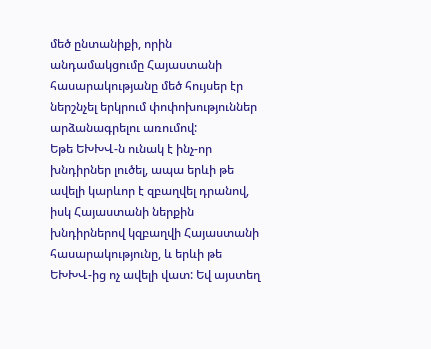մեծ ընտանիքի, որին անդամակցումը Հայաստանի հասարակությանը մեծ հույսեր էր ներշնչել երկրում փոփոխություններ արձանագրելու առումով:
Եթե ԵԽԽՎ-ն ունակ է ինչ-որ խնդիրներ լուծել, ապա երևի թե ավելի կարևոր է զբաղվել դրանով, իսկ Հայաստանի ներքին խնդիրներով կզբաղվի Հայաստանի հասարակությունը, և երևի թե ԵԽԽՎ-ից ոչ ավելի վատ: Եվ այստեղ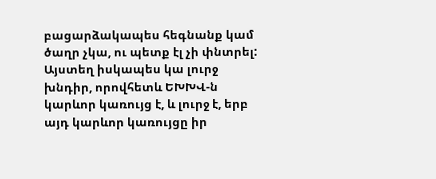բացարձակապես հեգնանք կամ ծաղր չկա, ու պետք էլ չի փնտրել: Այստեղ իսկապես կա լուրջ խնդիր, որովհետև ԵԽԽՎ-ն կարևոր կառույց է, և լուրջ է, երբ այդ կարևոր կառույցը իր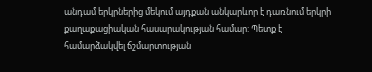անդամ երկրներից մեկում այդքան անկարևոր է դառնում երկրի քաղաքացիական հասարակության համար: Պետք է համարձակվել ճշմարտության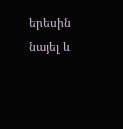երեսին նայել և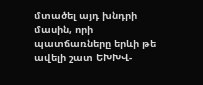մտածել այդ խնդրի մասին, որի պատճառները երևի թե ավելի շատ ԵԽԽՎ-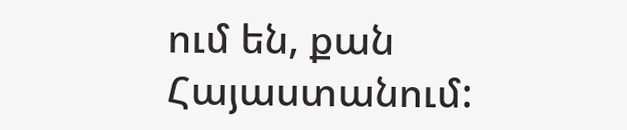ում են, քան Հայաստանում: